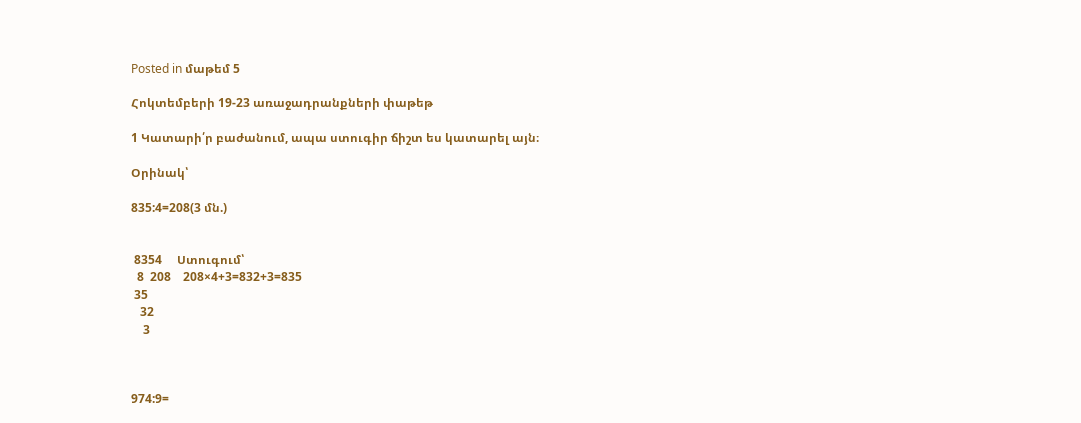Posted in մաթեմ 5

Հոկտեմբերի 19-23 առաջադրանքների փաթեթ

1 Կատարի՛ր բաժանում, ապա ստուգիր ճիշտ ես կատարել այն։

Օրինակ՝

835:4=208(3 մն.)


 8354     Ստուգում՝
  8  208    208×4+3=832+3=835
 35
   32
    3



974:9=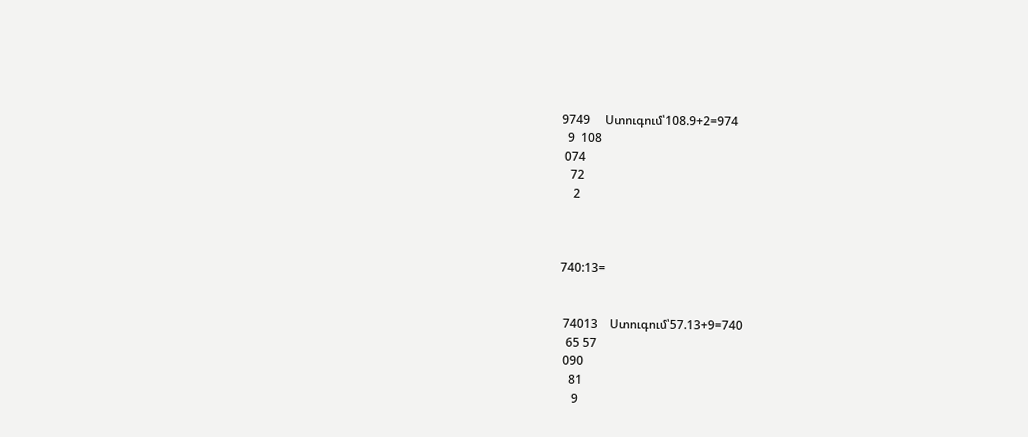9749     Ստուգում՝108.9+2=974
  9  108
 074
   72
    2



740:13=


 74013    Ստուգում՝57.13+9=740
  65 57
 090
   81
    9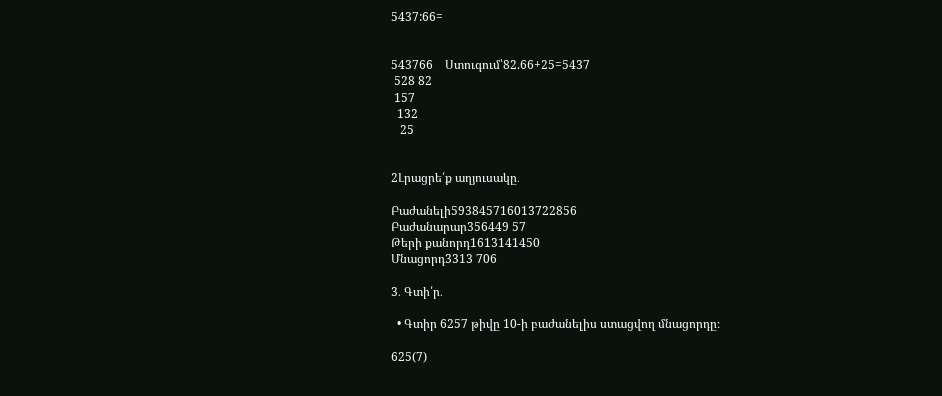5437:66=


543766    Ստուգում՝82.66+25=5437
 528 82
 157
  132
   25


2Լրացրե՛ք աղյուսակը․

Բաժանելի593845716013722856
Բաժանարար356449 57
Թերի քանորդ1613141450
Մնացորդ3313 706

3․ Գտի՛ր․

  • Գտիր 6257 թիվը 10-ի բաժանելիս ստացվող մնացորդը։

625(7)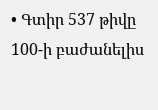• Գտիր 537 թիվը 100-ի բաժանելիս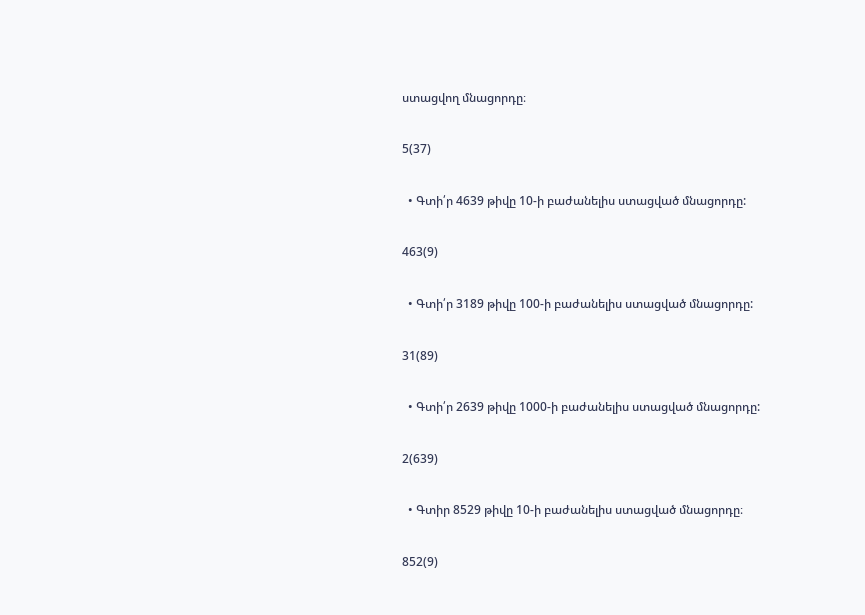ստացվող մնացորդը։

5(37)

  • Գտի՛ր 4639 թիվը 10-ի բաժանելիս ստացված մնացորդը:

463(9)

  • Գտի՛ր 3189 թիվը 100-ի բաժանելիս ստացված մնացորդը:

31(89)

  • Գտի՛ր 2639 թիվը 1000-ի բաժանելիս ստացված մնացորդը:

2(639)

  • Գտիր 8529 թիվը 10-ի բաժանելիս ստացված մնացորդը։

852(9)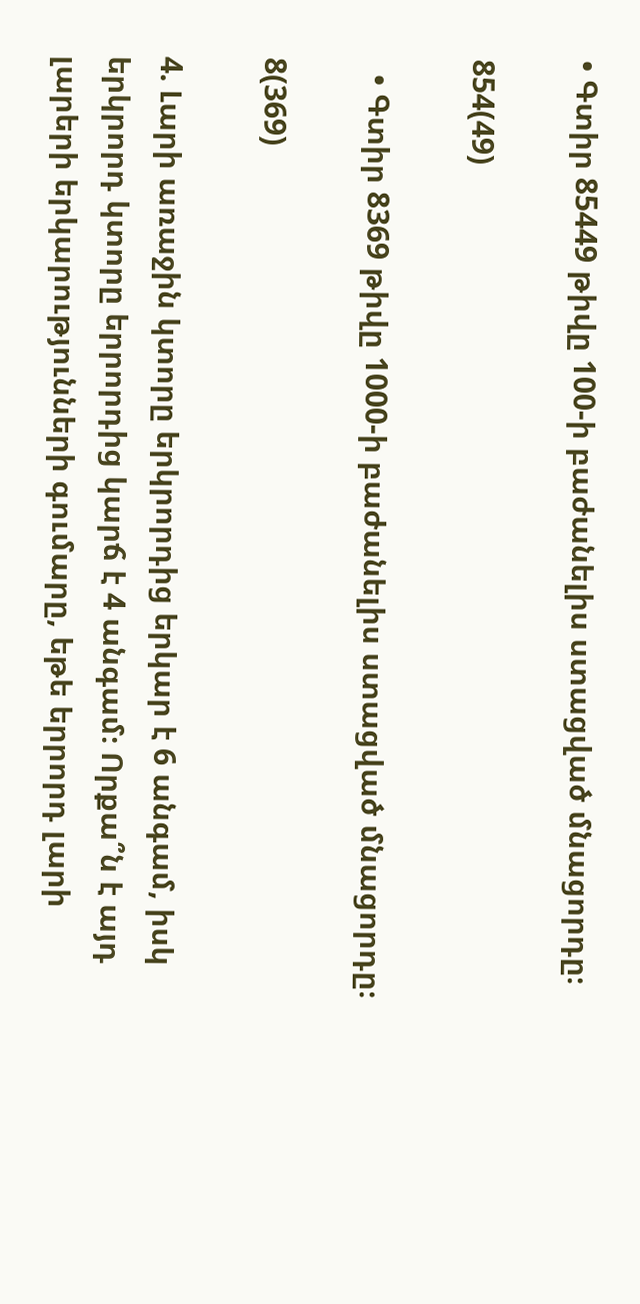• Գտիր 85449 թիվը 100-ի բաժանելիս ստացված մնացորդը։

854(49)

  • Գտիր 8369 թիվը 1000-ի բաժանելիս ստացված մնացորդը։

8(369)

4. Լարի առաջին կտորը երկրորդից երկար է 6 անգամ, իսկ երկրորդ կտորը երրորդից կարճ է 4 անգամ։ Որքա՞ն է այդ լարերի երկարությունների գումարը, եթե երրորդ լարի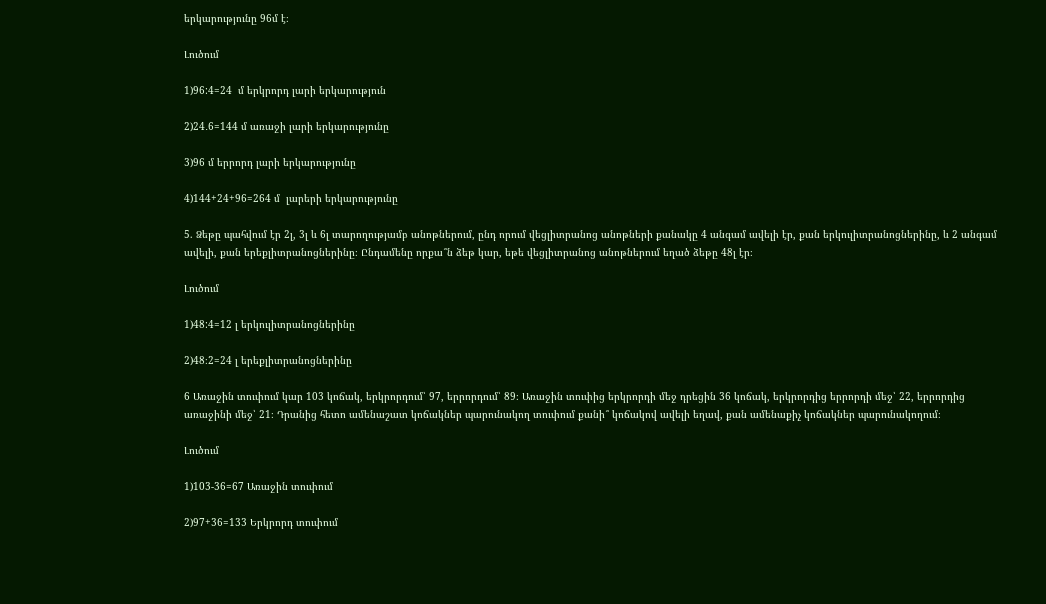երկարությունը 96մ է։

Լուծում

1)96:4=24  մ երկրորդ լարի երկարություն

2)24․6=144 մ առաջի լարի երկարությունը

3)96 մ երրորդ լարի երկարությունը

4)144+24+96=264 մ  լարերի երկարությունը

5. Ձեթը պահվում էր 2լ, 3լ և 6լ տարողությամբ անոթներում, ընդ որում վեցլիտրանոց անոթների քանակը 4 անգամ ավելի էր, քան երկուլիտրանոցներինը, և 2 անգամ ավելի, քան երեքլիտրանոցներինը։ Ընդամենը որքա՞ն ձեթ կար, եթե վեցլիտրանոց անոթներում եղած ձեթը 48լ էր։

Լուծում

1)48:4=12 լ երկուլիտրանոցներինը

2)48։2=24 լ երեքլիտրանոցներինը

6 Առաջին տուփում կար 103 կոճակ, երկրորդում՝ 97, երրորդում՝ 89։ Առաջին տուփից երկրորդի մեջ դրեցին 36 կոճակ, երկրորդից երրորդի մեջ՝ 22, երրորդից առաջինի մեջ՝ 21։ Դրանից հետո ամենաշատ կոճակներ պարունակող տուփում քանի՞ կոճակով ավելի եղավ, քան ամենաքիչ կոճակներ պարունակողում։

Լուծում

1)103-36=67 Առաջին տուփում

2)97+36=133 Երկրորդ տուփում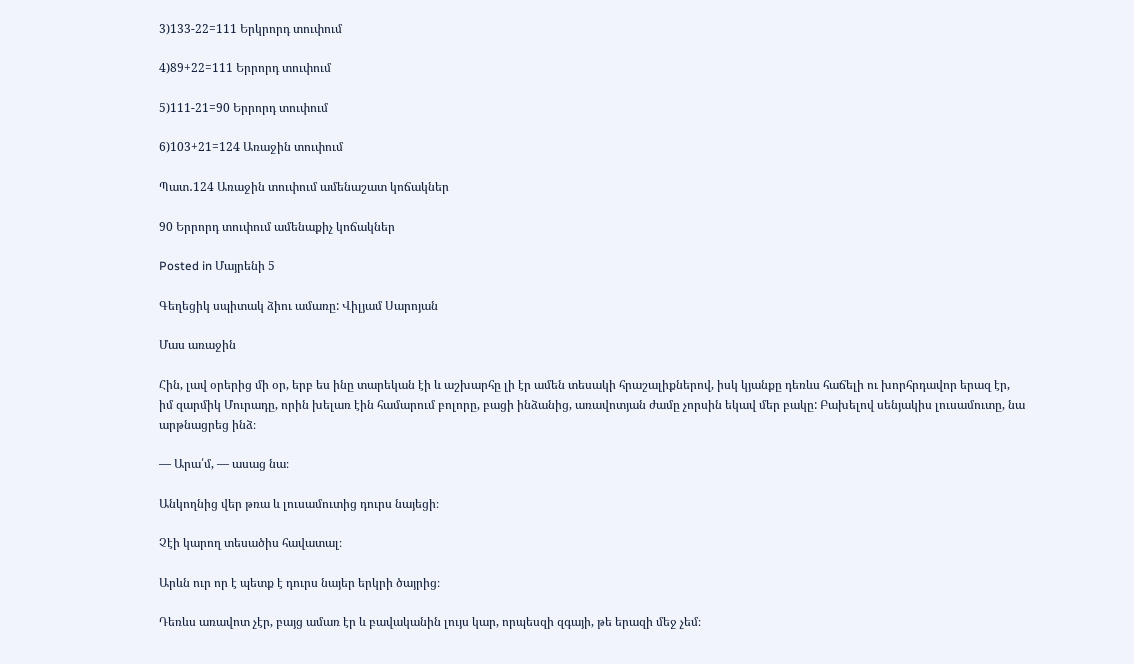3)133-22=111 Երկրորդ տուփում

4)89+22=111 Երրորդ տուփում

5)111-21=90 Երրորդ տուփում

6)103+21=124 Առաջին տուփում

Պատ․124 Առաջին տուփում ամենաշատ կոճակներ

90 Երրորդ տուփում ամենաքիչ կոճակներ

Posted in Մայրենի 5

Գեղեցիկ սպիտակ ձիու ամառը: Վիլյամ Սարոյան

Մաս առաջին

Հին, լավ օրերից մի օր, երբ ես ինը տարեկան էի և աշխարհը լի էր ամեն տեսակի հրաշալիքներով, իսկ կյանքը դեռևս հաճելի ու խորհրդավոր երազ էր, իմ զարմիկ Մուրադը, որին խելառ էին համարում բոլորը, բացի ինձանից, առավոտյան ժամը չորսին եկավ մեր բակը: Բախելով սենյակիս լուսամուտը, նա արթնացրեց ինձ։

— Արա՛մ, — ասաց նա։

Անկողնից վեր թռա և լուսամուտից դուրս նայեցի։

Չէի կարող տեսածիս հավատալ։

Արևն ուր որ է պետք է դուրս նայեր երկրի ծայրից։

Դեռևս առավոտ չէր, բայց ամառ էր և բավականին լույս կար, որպեսզի զգայի, թե երազի մեջ չեմ։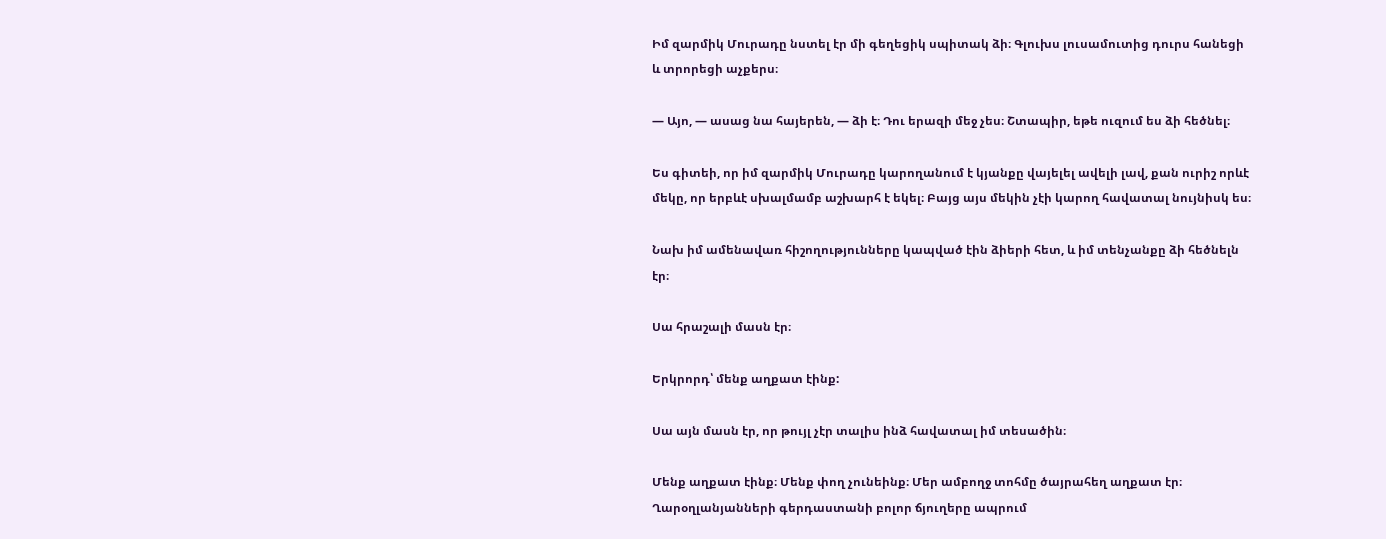Իմ զարմիկ Մուրադը նստել էր մի գեղեցիկ սպիտակ ձի։ Գլուխս լուսամուտից դուրս հանեցի և տրորեցի աչքերս։

— Այո, — ասաց նա հայերեն, — ձի է։ Դու երազի մեջ չես։ Շտապիր, եթե ուզում ես ձի հեծնել։

Ես գիտեի, որ իմ զարմիկ Մուրադը կարողանում է կյանքը վայելել ավելի լավ, քան ուրիշ որևէ մեկը, որ երբևէ սխալմամբ աշխարհ է եկել։ Բայց այս մեկին չէի կարող հավատալ նույնիսկ ես։

Նախ իմ ամենավառ հիշողությունները կապված էին ձիերի հետ, և իմ տենչանքը ձի հեծնելն էր։

Սա հրաշալի մասն էր։

Երկրորդ՝ մենք աղքատ էինք:

Սա այն մասն էր, որ թույլ չէր տալիս ինձ հավատալ իմ տեսածին։

Մենք աղքատ էինք։ Մենք փող չունեինք։ Մեր ամբողջ տոհմը ծայրահեղ աղքատ էր։ Ղարօղլանյանների գերդաստանի բոլոր ճյուղերը ապրում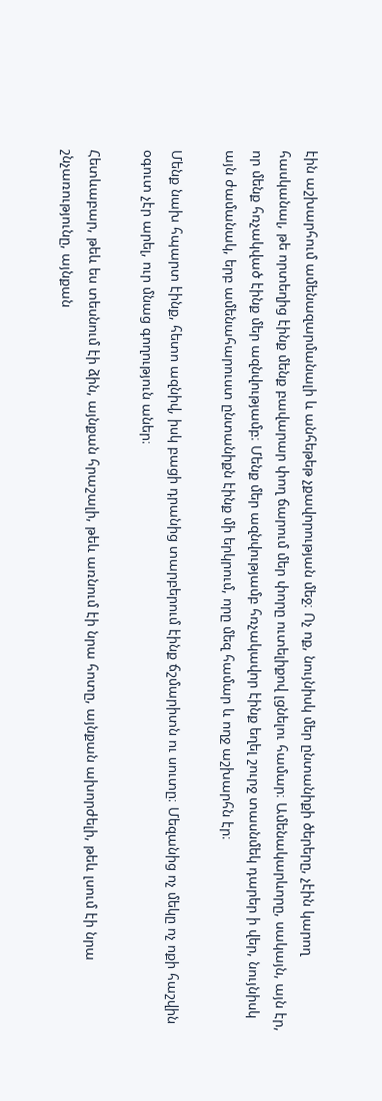էին աշխարհում ամենազարմանալի և անհեթեթ չքավորության մեջ։ Ոչ ոք, նույնիսկ մեր ընտանիքի ծերերը, չէին կարող հասկանալ, թե որտեղից էինք մենք բավարար փող ճարում մեր փորը ուտելիքով լցնելու համար։ Ամենակարևորը, սակայն, այն էր, որ մենք հռչակված էինք մեր ազնվությամբ։ Մենք մեր ազնվությամբ հռչակավոր էինք եղել շուրջ տասնմեկ դարեր ի վեր, նույնիսկ այն ժամանակ, երբ ամենահարուստ ընտանիքն էինք մի երկրում, որը մեզ համար և ողջ աշխարհն էր։

Մենք նախ հպարտ էինք, հետո ազնիվ, իսկ բացի դրանից տարբերում էինք ճշմարիտն ու սուտը։ Մեզանից ոչ մեկը ոչ ոքի հաշվին օգուտ չէր արել, ուր մնաց գողություն աներ։

Հետևաբար, թեև ես տեսնում էի ձին, այնքան հրաշալի, թեև առնում էի նրա հոտը, այնքան ախորժելի, թեև լսում էի նրա շնչառությունը, այնքան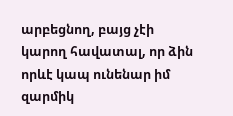արբեցնող, բայց չէի կարող հավատալ, որ ձին որևէ կապ ունենար իմ զարմիկ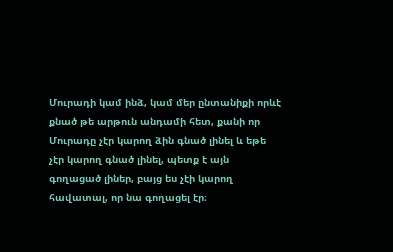Մուրադի կամ ինձ, կամ մեր ընտանիքի որևէ քնած թե արթուն անդամի հետ, քանի որ Մուրադը չէր կարող ձին գնած լինել և եթե չէր կարող գնած լինել, պետք է այն գողացած լիներ, բայց ես չէի կարող հավատալ, որ նա գողացել էր։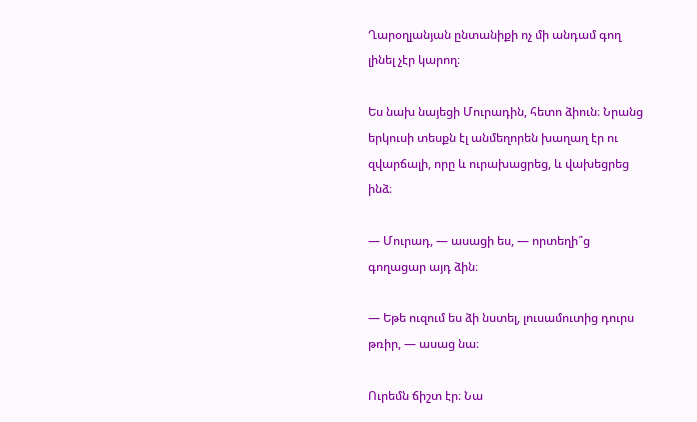Ղարօղլանյան ընտանիքի ոչ մի անդամ գող լինել չէր կարող։

Ես նախ նայեցի Մուրադին, հետո ձիուն։ Նրանց երկուսի տեսքն էլ անմեղորեն խաղաղ էր ու զվարճալի, որը և ուրախացրեց, և վախեցրեց ինձ։

— Մուրադ, — ասացի ես, — որտեղի՞ց գողացար այդ ձին։

— Եթե ուզում ես ձի նստել, լուսամուտից դուրս թռիր, — ասաց նա։

Ուրեմն ճիշտ էր։ Նա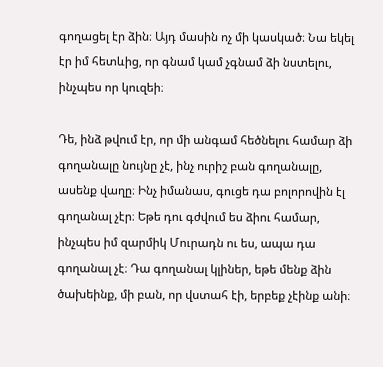գողացել էր ձին։ Այդ մասին ոչ մի կասկած։ Նա եկել էր իմ հետևից, որ գնամ կամ չգնամ ձի նստելու, ինչպես որ կուզեի։

Դե, ինձ թվում էր, որ մի անգամ հեծնելու համար ձի գողանալը նույնը չէ, ինչ ուրիշ բան գողանալը, ասենք վաղը։ Ինչ իմանաս, գուցե դա բոլորովին էլ գողանալ չէր։ Եթե դու գժվում ես ձիու համար, ինչպես իմ զարմիկ Մուրադն ու ես, ապա դա գողանալ չէ։ Դա գողանալ կլիներ, եթե մենք ձին ծախեինք, մի բան, որ վստահ էի, երբեք չէինք անի։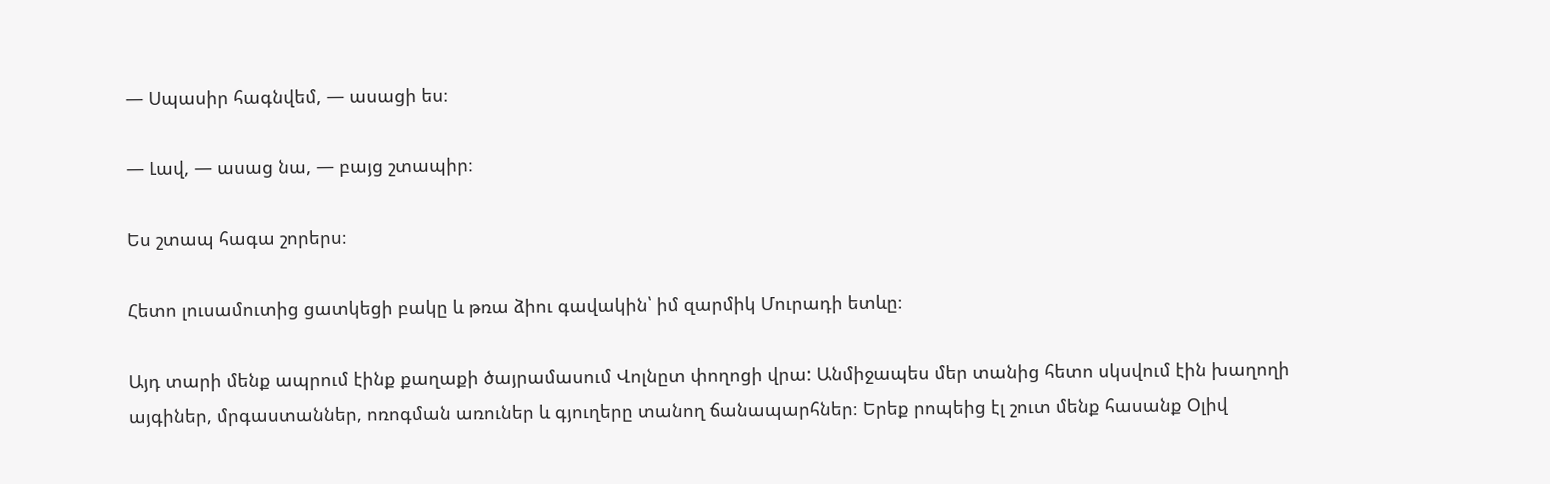— Սպասիր հագնվեմ, — ասացի ես։

— Լավ, — ասաց նա, — բայց շտապիր։

Ես շտապ հագա շորերս։

Հետո լուսամուտից ցատկեցի բակը և թռա ձիու գավակին՝ իմ զարմիկ Մուրադի ետևը։

Այդ տարի մենք ապրում էինք քաղաքի ծայրամասում Վոլնըտ փողոցի վրա: Անմիջապես մեր տանից հետո սկսվում էին խաղողի այգիներ, մրգաստաններ, ոռոգման առուներ և գյուղերը տանող ճանապարհներ։ Երեք րոպեից էլ շուտ մենք հասանք Օլիվ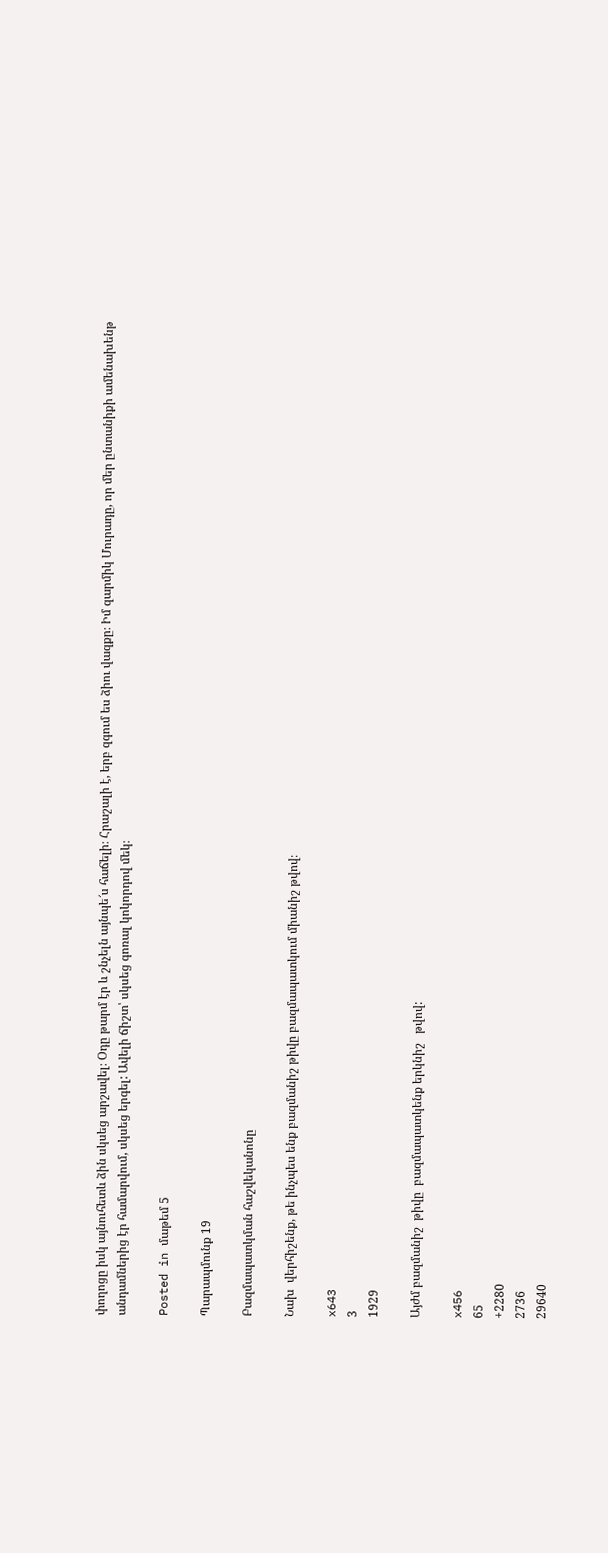փողոցը իսկ այնուհետև ձին սկսեց արշավել։ Օդը թարմ էր և շնչելն այնպե՜ս հաճելի։ Հրաշալի է, երբ զգում ես ձիու վազքը։ Իմ զարմիկ Մուրադը, որ մեր ընտանիքի ամենախենթ անդամներից էր համարվում, սկսեց երգել: Ավելի ճիշտ՝ սկսեց գոռալ կոկորդով մեկ։

Posted in մաթեմ 5

Պարապմունք 19

Բազմապատկման հաշվեկանոնը

Նախ  վերհիշենք, թե ինչպես ենք բազմանիշ թիվը բազմապատկում միանիշ թվով։

x643
3
1929

Այժմ բազմանիշ  թիվը  բազմապատկենք երկնիշ   թվով:

x456
65
+2280
2736
29640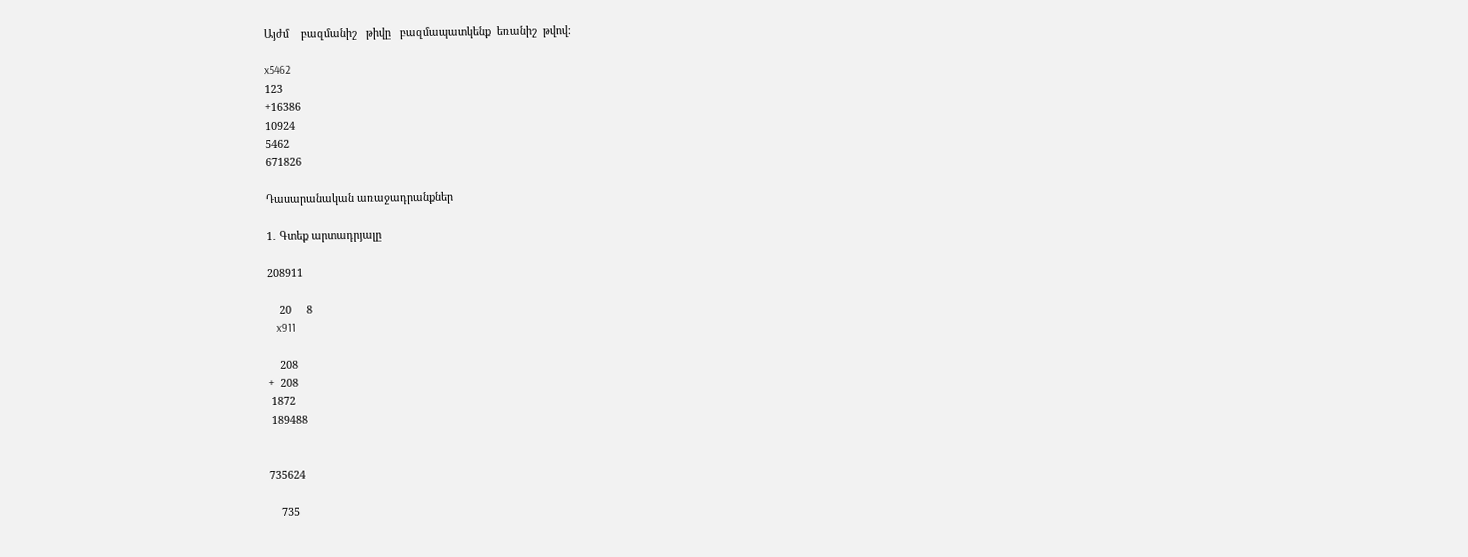Այժմ    բազմանիշ   թիվը   բազմապատկենք  եռանիշ  թվով:

x5462
123
+16386
10924
5462
671826

Դասարանական առաջադրանքներ

1․ Գտեք արտադրյալը

208911

    20     8
   x911

    208
+  208
 1872
 189488


735624

    735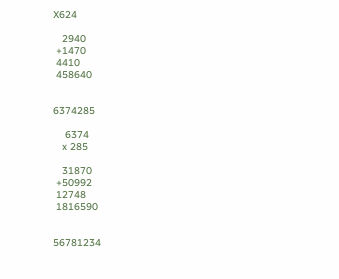X624

   2940
 +1470
 4410
 458640


6374285

    6374
   x 285

   31870
 +50992
 12748
 1816590


56781234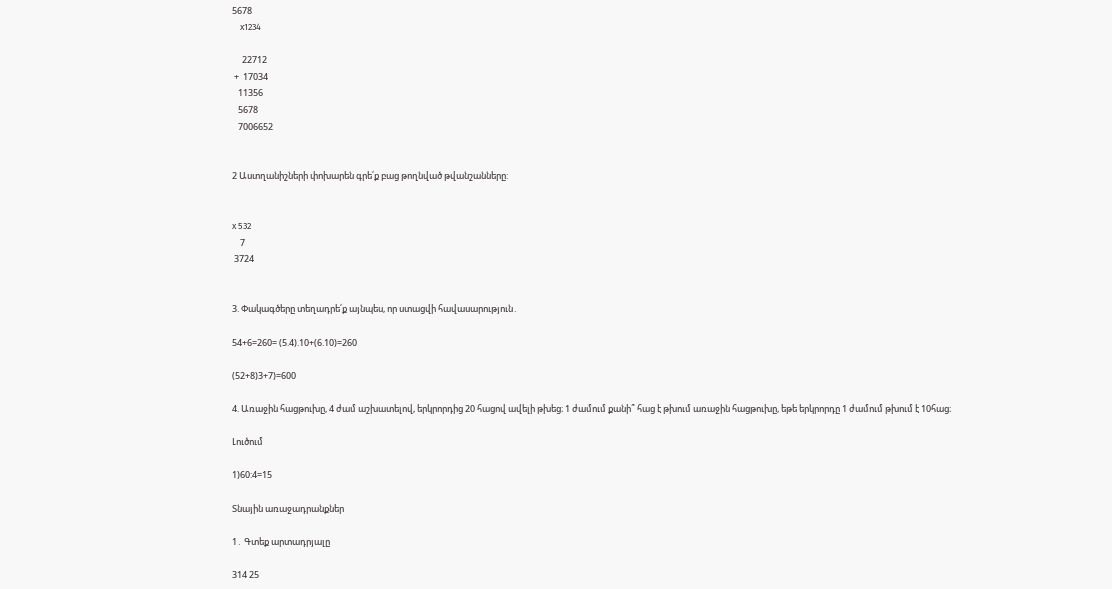5678
    x1234

     22712
 +  17034
   11356
   5678
   7006652


2 Աստղանիշների փոխարեն գրե՛ք բաց թողնված թվանշանները:


x 532
    7
 3724


3. Փակագծերը տեղադրե՛ք այնպես, որ ստացվի հավասարություն․

54+6=260= (5.4).10+(6.10)=260

(52+8)3+7)=600

4. Առաջին հացթուխը, 4 ժամ աշխատելով, երկրորդից 20 հացով ավելի թխեց։ 1 ժամում քանի՞ հաց է թխում առաջին հացթուխը, եթե երկրորդը 1 ժամում թխում է 10հաց։

Լուծում

1)60:4=15

Տնային առաջադրանքներ

1․ Գտեք արտադրյալը

314 25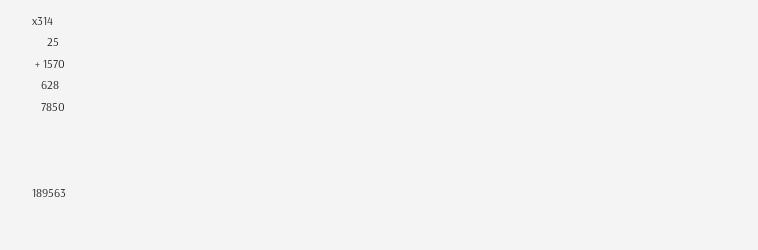x314
     25
 + 1570
   628
   7850



189563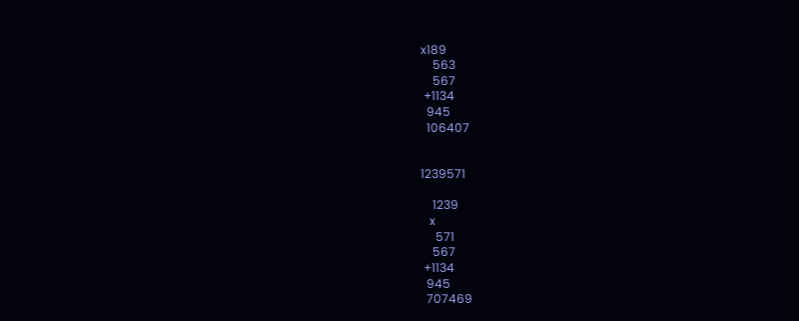x189
    563
    567
 +1134
  945
  106407


1239571

    1239
   x
     571
    567
 +1134
  945
  707469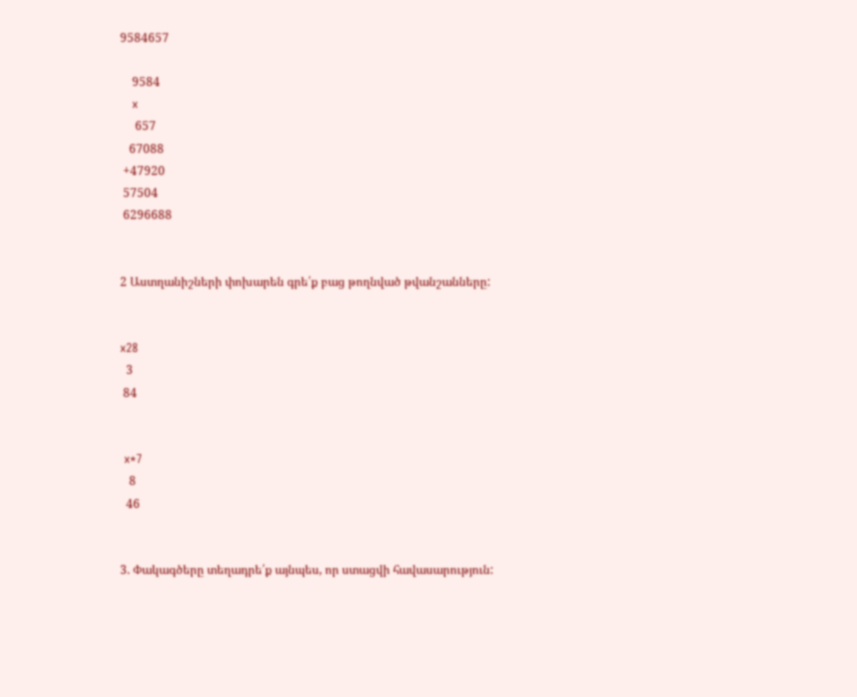9584657

    9584
   x
     657
   67088
 +47920
 57504
 6296688


2 Աստղանիշների փոխարեն գրե՛ք բաց թողնված թվանշանները:


x28
  3
 84


 x*7
   8
  46


3. Փակագծերը տեղադրե՛ք այնպես, որ ստացվի հավասարություն: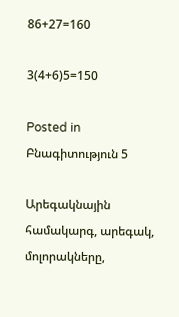86+27=160

3(4+6)5=150

Posted in Բնագիտություն 5

Արեգակնային համակարգ, արեգակ, մոլորակները,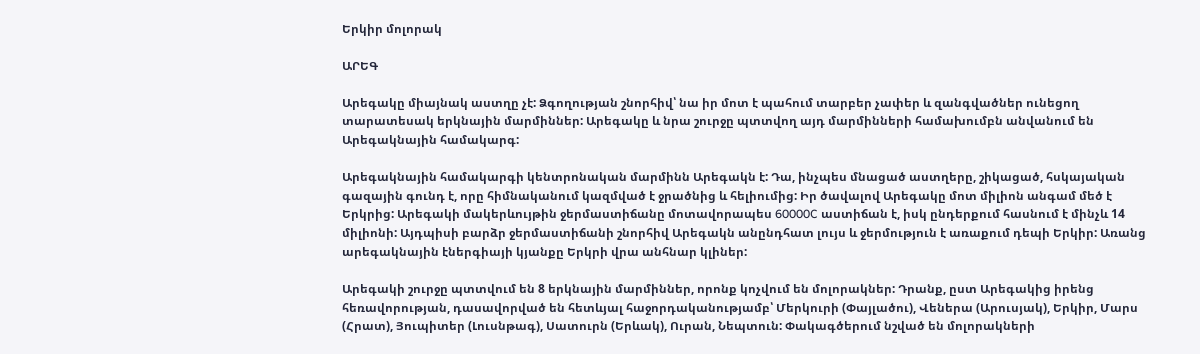Երկիր մոլորակ

ԱՐԵԳ

Արեգակը միայնակ աստղը չէ: Ձգողության շնորհիվ՝ նա իր մոտ է պահում տարբեր չափեր և զանգվածներ ունեցող տարատեսակ երկնային մարմիններ: Արեգակը և նրա շուրջը պտտվող այդ մարմինների համախումբն անվանում են Արեգակնային համակարգ:

Արեգակնային համակարգի կենտրոնական մարմինն Արեգակն է: Դա, ինչպես մնացած աստղերը, շիկացած, հսկայական գազային գունդ է, որը հիմնականում կազմված է ջրածնից և հելիումից: Իր ծավալով Արեգակը մոտ միլիոն անգամ մեծ է Երկրից: Արեգակի մակերևույթին ջերմաստիճանը մոտավորապես 60000C աստիճան է, իսկ ընդերքում հասնում է մինչև 14 միլիոնի: Այդպիսի բարձր ջերմաստիճանի շնորհիվ Արեգակն անընդհատ լույս և ջերմություն է առաքում դեպի Երկիր: Առանց արեգակնային էներգիայի կյանքը Երկրի վրա անհնար կլիներ:

Արեգակի շուրջը պտտվում են 8 երկնային մարմիններ, որոնք կոչվում են մոլորակներ: Դրանք, ըստ Արեգակից իրենց հեռավորության, դասավորված են հետևյալ հաջորդականությամբ՝ Մերկուրի (Փայլածու), Վեներա (Արուսյակ), Երկիր, Մարս (Հրատ), Յուպիտեր (Լուսնթագ), Սատուրն (Երևակ), Ուրան, Նեպտուն: Փակագծերում նշված են մոլորակների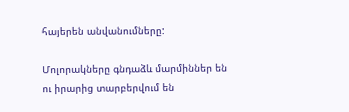հայերեն անվանումները:

Մոլորակները գնդաձև մարմիններ են ու իրարից տարբերվում են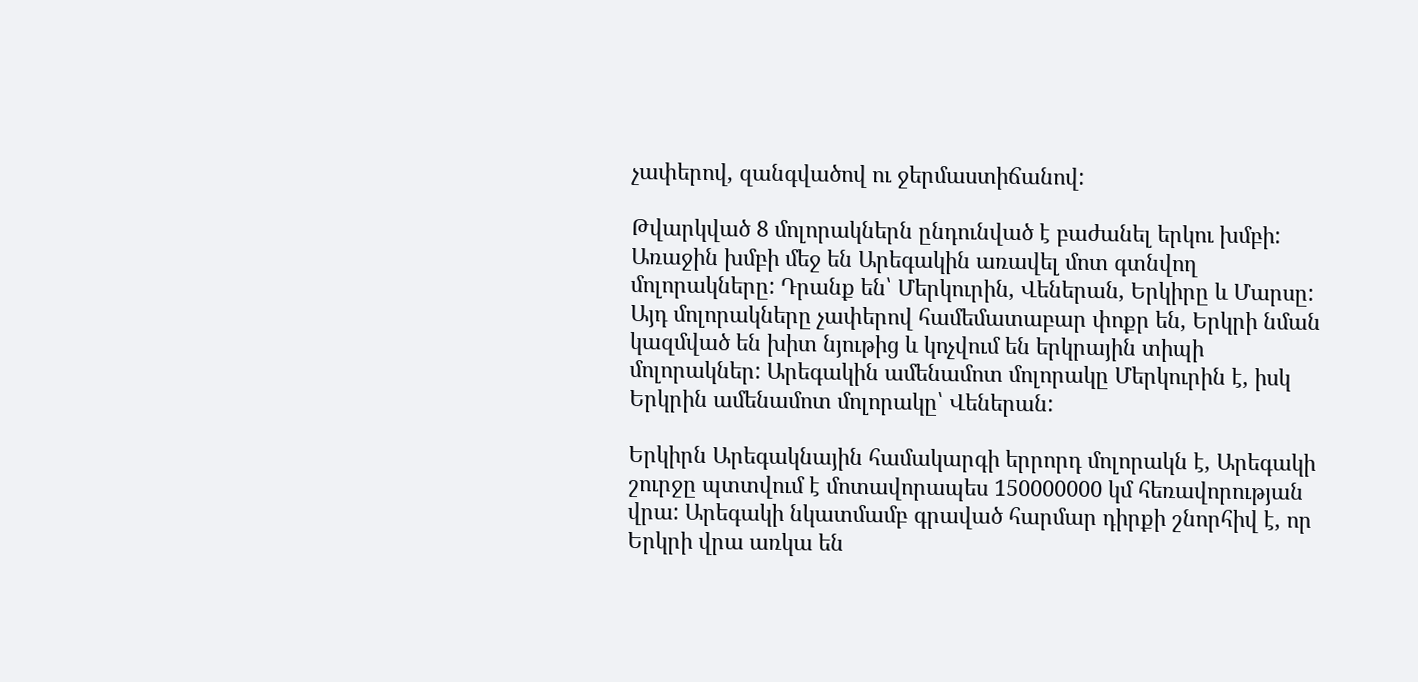չափերով, զանգվածով ու ջերմաստիճանով:

Թվարկված 8 մոլորակներն ընդունված է բաժանել երկու խմբի: Առաջին խմբի մեջ են Արեգակին առավել մոտ գտնվող մոլորակները: Դրանք են՝ Մերկուրին, Վեներան, Երկիրը և Մարսը: Այդ մոլորակները չափերով համեմատաբար փոքր են, Երկրի նման կազմված են խիտ նյութից և կոչվում են երկրային տիպի մոլորակներ: Արեգակին ամենամոտ մոլորակը Մերկուրին է, իսկ Երկրին ամենամոտ մոլորակը՝ Վեներան:

Երկիրն Արեգակնային համակարգի երրորդ մոլորակն է, Արեգակի շուրջը պտտվում է մոտավորապես 150000000 կմ հեռավորության վրա: Արեգակի նկատմամբ գրաված հարմար դիրքի շնորհիվ է, որ Երկրի վրա առկա են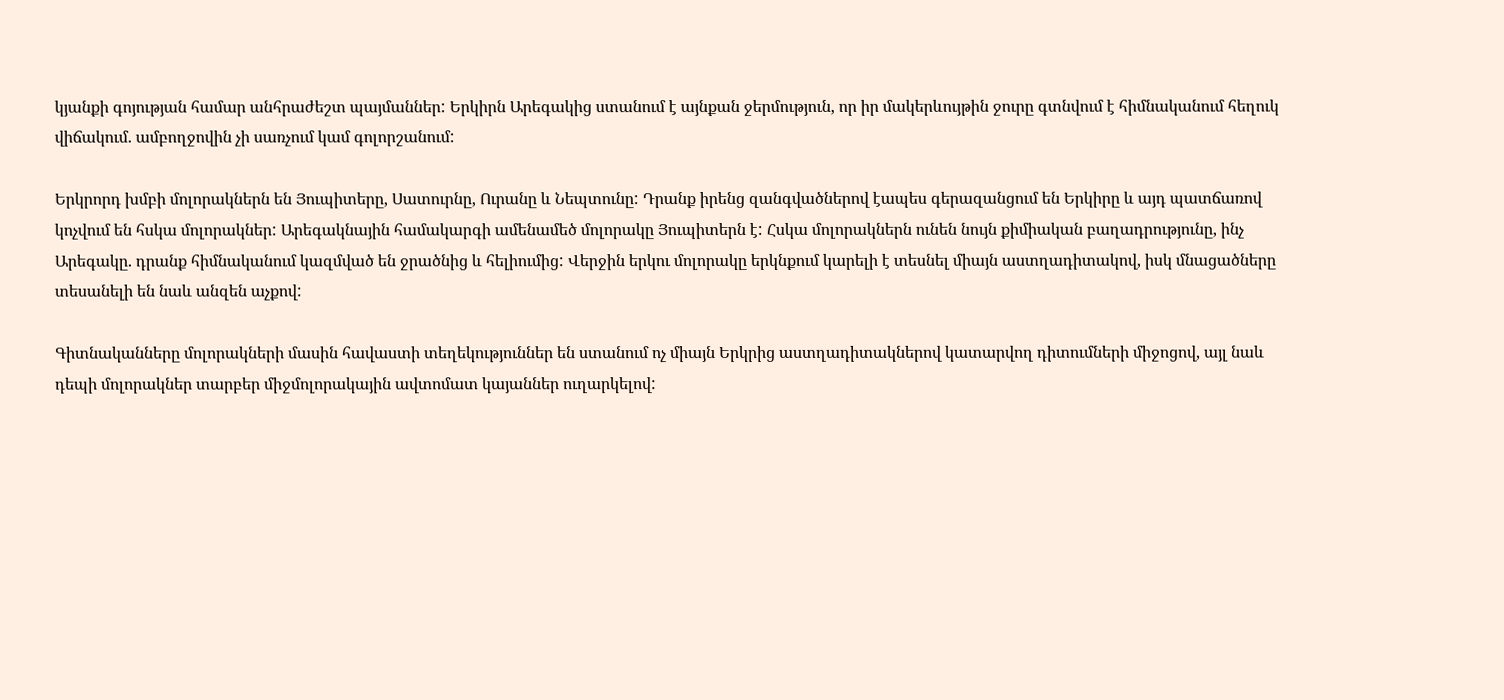կյանքի գոյության համար անհրաժեշտ պայմաններ: Երկիրն Արեգակից ստանում է այնքան ջերմություն, որ իր մակերևույթին ջուրը գտնվում է հիմնականում հեղուկ վիճակում. ամբողջովին չի սառչում կամ գոլորշանում:

Երկրորդ խմբի մոլորակներն են Յուպիտերը, Սատուրնը, Ուրանը և Նեպտունը: Դրանք իրենց զանգվածներով էապես գերազանցում են Երկիրը և այդ պատճառով կոչվում են հսկա մոլորակներ: Արեգակնային համակարգի ամենամեծ մոլորակը Յուպիտերն է: Հսկա մոլորակներն ունեն նույն քիմիական բաղադրությունը, ինչ Արեգակը. դրանք հիմնականում կազմված են ջրածնից և հելիումից: Վերջին երկու մոլորակը երկնքում կարելի է տեսնել միայն աստղադիտակով, իսկ մնացածները տեսանելի են նաև անզեն աչքով:

Գիտնականները մոլորակների մասին հավաստի տեղեկություններ են ստանում ոչ միայն Երկրից աստղադիտակներով կատարվող դիտումների միջոցով, այլ նաև դեպի մոլորակներ տարբեր միջմոլորակային ավտոմատ կայաններ ուղարկելով: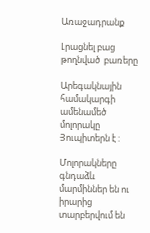Առաջադրանք

Լրացնել բաց թողնված  բառերը

Արեգակնային համակարգի ամենամեծ մոլորակը Յուպիտերն է :

Մոլորակները գնդաձև մարմիններ են ու իրարից տարբերվում են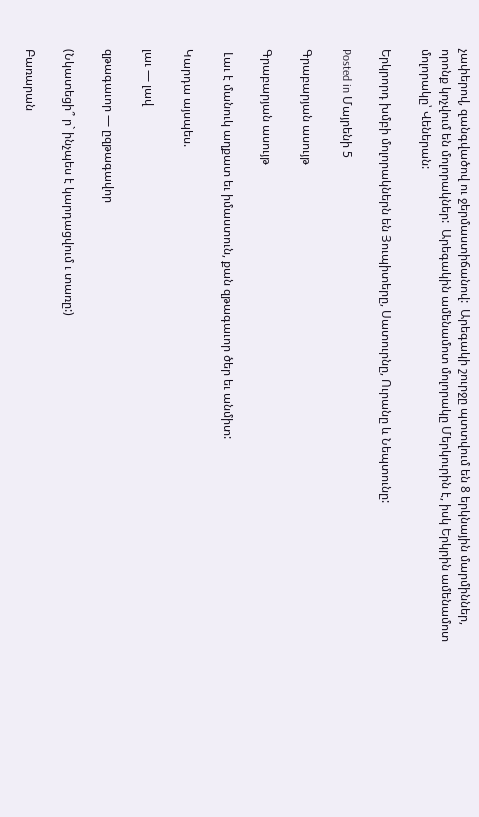չափերով, զանգվածով ու ջերմաստիճանով:  Արեգակի շուրջը պտտվում են 8 երկնային մարմիններ, որոնք կոչվում են մոլորակներ:  Արեգակին ամենամոտ մոլորակը Մերկուրին է, իսկ Երկրին ամենամոտ մոլորակը՝ Վեներան:

Երկրորդ խմբի մոլորակներն են Յուպիտերը, Սատուրնը, Ուրանը և Նեպտունը:

Posted in Մայրենի 5

Գրաբարյան ասույթ

Գրաբարյան ասույթ

 Լաւ է մանուկ աղքատ եւ իմաստուն, քան զթագաւոր ծեր եւ անմիտ:

Կարդա այսպես.

լաւ — լավ

զթագաւոր — ըզթագավոր

(Նկատեցի՞ ր` ինչպես է կարդացվում ւ տառը:)

Բառարան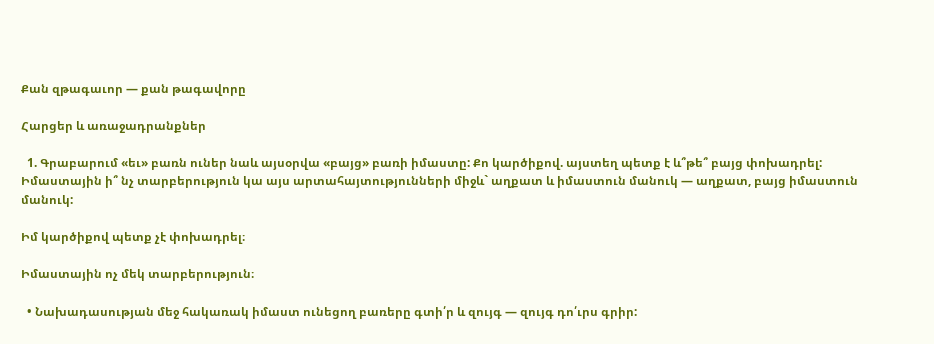Քան զթագաւոր — քան թագավորը

Հարցեր և առաջադրանքներ

  1. Գրաբարում «եւ» բառն ուներ նաև այսօրվա «բայց» բառի իմաստը: Քո կարծիքով. այստեղ պետք է և՞թե՞ բայց փոխադրել: Իմաստային ի՞ նչ տարբերություն կա այս արտահայտությունների միջև` աղքատ և իմաստուն մանուկ — աղքատ, բայց իմաստուն մանուկ:

Իմ կարծիքով պետք չէ փոխադրել։

Իմաստային ոչ մեկ տարբերություն։

  • Նախադասության մեջ հակառակ իմաստ ունեցող բառերը գտի՛ր և զույգ — զույգ դո՛ւրս գրիր: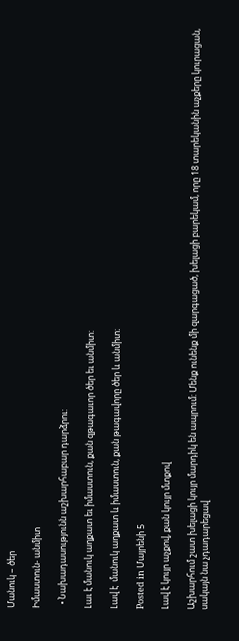Մանուկ – ծեր

Իմաստուն- անմիտ

  • Նախադասությունն աշխարհաբար դարձրու:

Լաւ է մանուկ աղքատ եւ իմաստուն, քան զթագաւոր ծեր եւ անմիտ:

Լավ է  մանուկ աղքատ և իմաստուն, քան թագավորը ծեր և անմիտ։

Posted in Մայրենի 5

Լավ է կույր աչքով, քան կույր մտքով

Աշխարհում շատ խելացի կույր մարդիկ են ապրում: Մենք ունենք մի զարգացած, խելացի բարեկամ, որը 18 տարեկանին աչքերը կուրացան, սակայն նա չդադարեցավ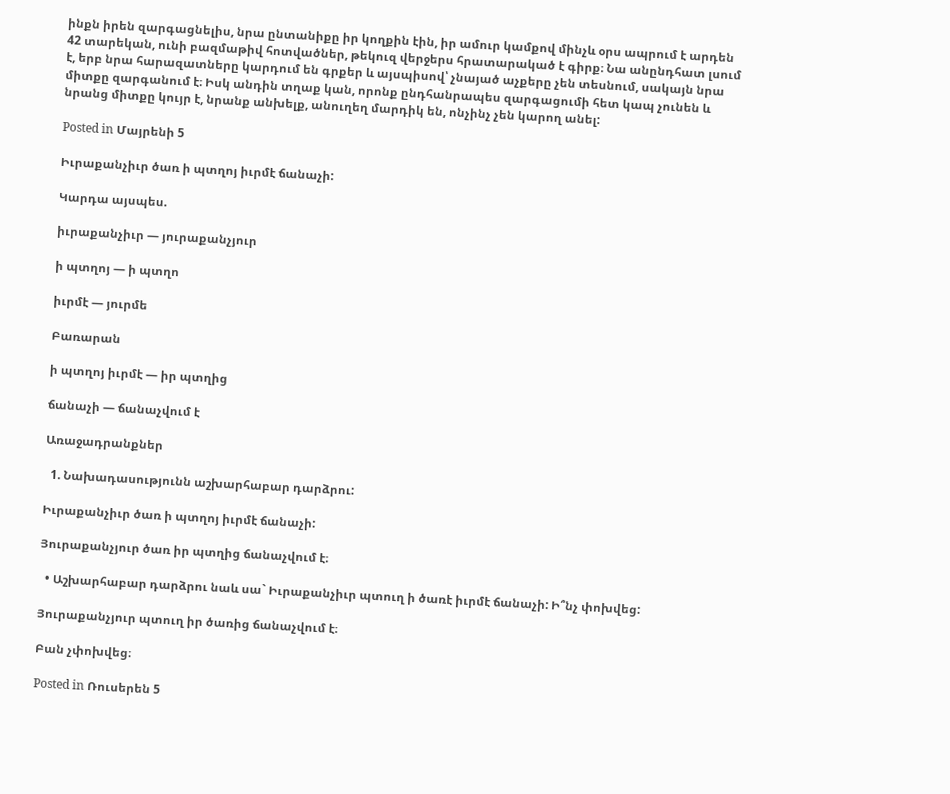ինքն իրեն զարգացնելիս, նրա ընտանիքը իր կողքին էին, իր ամուր կամքով մինչև օրս ապրում է արդեն 42 տարեկան, ունի բազմաթիվ հոտվածներ, թեկուզ վերջերս հրատարակած է գիրք։ Նա անընդհատ լսում է, երբ նրա հարազատները կարդում են գրքեր և այսպիսով՝ չնայած աչքերը չեն տեսնում, սակայն նրա միտքը զարգանում է։ Իսկ անդին տղաք կան, որոնք ընդհանրապես զարգացումի հետ կապ չունեն և նրանց միտքը կույր է, նրանք անխելք, անուղեղ մարդիկ են, ոնչինչ չեն կարող անել:

Posted in Մայրենի 5

Իւրաքանչիւր ծառ ի պտղոյ իւրմէ ճանաչի:

Կարդա այսպես.

իւրաքանչիւր — յուրաքանչյուր

ի պտղոյ — ի պտղո

իւրմէ — յուրմե

Բառարան

ի պտղոյ իւրմէ — իր պտղից

ճանաչի — ճանաչվում է

Առաջադրանքներ

  1. Նախադասությունն աշխարհաբար դարձրու:

Իւրաքանչիւր ծառ ի պտղոյ իւրմէ ճանաչի:

Յուրաքանչյուր ծառ իր պտղից ճանաչվում է։

  • Աշխարհաբար դարձրու նաև սա` Իւրաքանչիւր պտուղ ի ծառէ իւրմէ ճանաչի: Ի՞նչ փոխվեց:

Յուրաքանչյուր պտուղ իր ծառից ճանաչվում է։

Բան չփոխվեց։

Posted in Ռուսերեն 5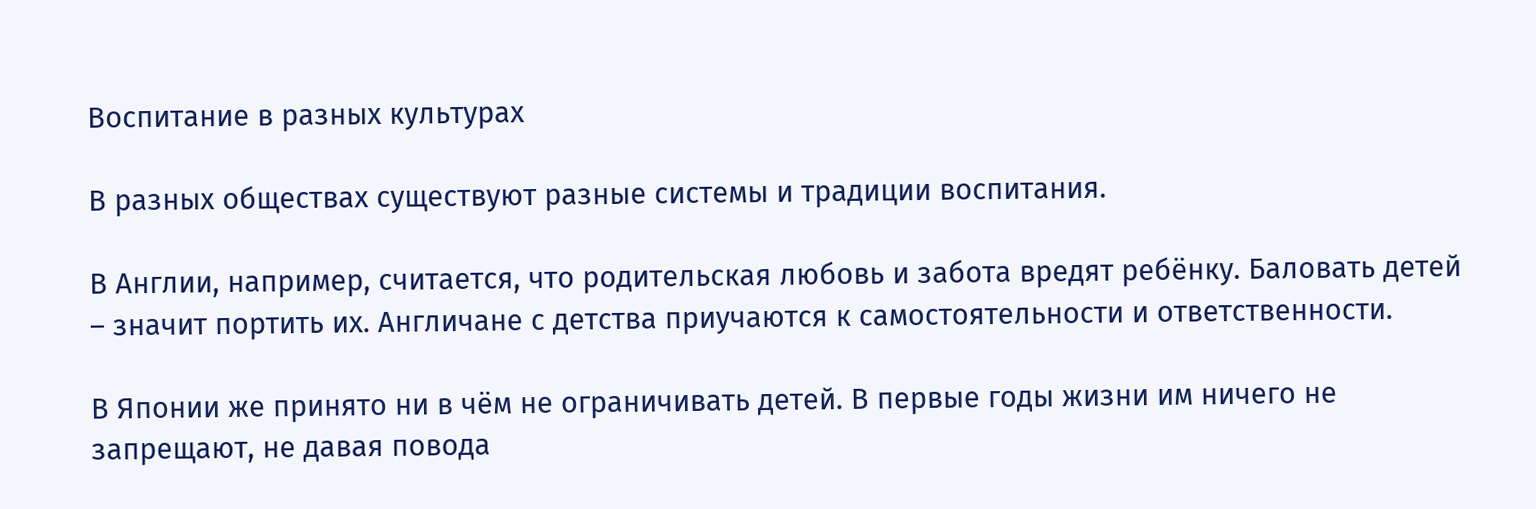Воспитание в разных культурах

В разных обществах существуют разные системы и традиции воспитания.

В Англии, например, считается, что родительская любовь и забота вредят ребёнку. Баловать детей – значит портить их. Англичане с детства приучаются к самостоятельности и ответственности.

В Японии же принято ни в чём не ограничивать детей. В первые годы жизни им ничего не запрещают, не давая повода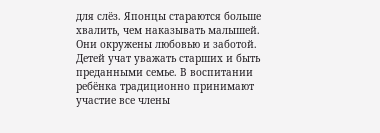для слёз. Японцы стараются больше хвалить, чем наказывать малышей. Они окружены любовью и заботой. Детей учат уважать старших и быть преданными семье. В воспитании ребёнка традиционно принимают участие все члены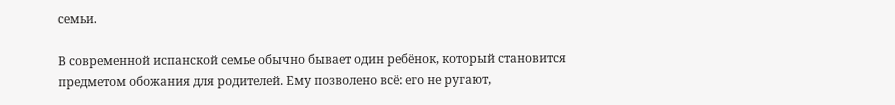семьи.

В современной испанской семье обычно бывает один ребёнок, который становится предметом обожания для родителей. Ему позволено всё: его не ругают,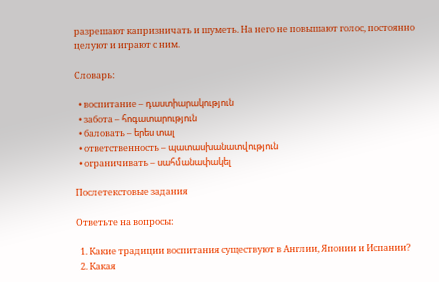разрешают капризничать и шуметь. На него не повышают голос, постоянно целуют и играют с ним.

Словарь:

  • воспитание – դաստիարակություն
  • забота – հոգատարություն
  • баловать – երես տալ
  • ответственность – պատասխանատվություն
  • ограничивать – սահմանափակել

Послетекстовые задания

Ответьте на вопросы:

  1. Какие традиции воспитания существуют в Англии, Японии и Испании?
  2. Какая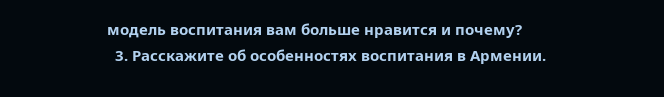модель воспитания вам больше нравится и почему?
  3. Расскажите об особенностях воспитания в Армении.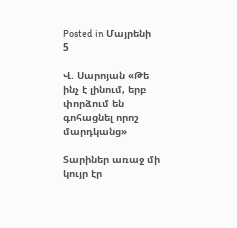Posted in Մայրենի 5

Վ. Սարոյան «Թե ինչ է լինում, երբ փորձում են գոհացնել որոշ մարդկանց»

Տարիներ առաջ մի կույր էր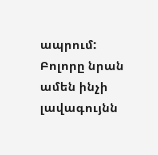ապրում: Բոլորը նրան ամեն ինչի լավագույնն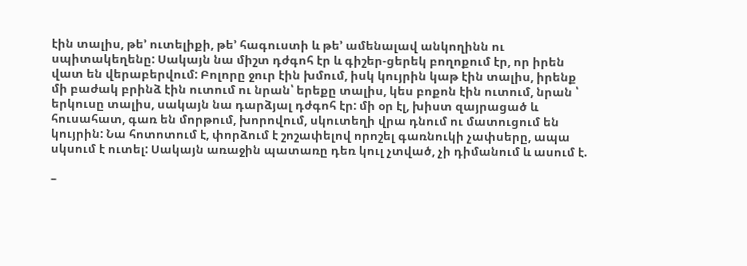էին տալիս, թե’ ուտելիքի, թե’ հագուստի և թե’ ամենալավ անկողինն ու սպիտակեղենը: Սակայն նա միշտ դժգոհ էր և գիշեր-ցերեկ բողոքում էր, որ իրեն վատ են վերաբերվում: Բոլորը ջուր էին խմում, իսկ կույրին կաթ էին տալիս, իրենք մի բաժակ բրինձ էին ուտում ու նրան՝ երեքը տալիս, կես բոքոն էին ուտում, նրան ՝ երկուսը տալիս, սակայն նա դարձյալ դժգոհ էր: մի օր էլ, խիստ զայրացած և հուսահատ, գառ են մորթում, խորովում, սկուտեղի վրա դնում ու մատուցում են կույրին: Նա հոտոտում է, փորձում է շոշափելով որոշել գառնուկի չափսերը, ապա սկսում է ուտել: Սակայն առաջին պատառը դեռ կուլ չտված, չի դիմանում և ասում է.

–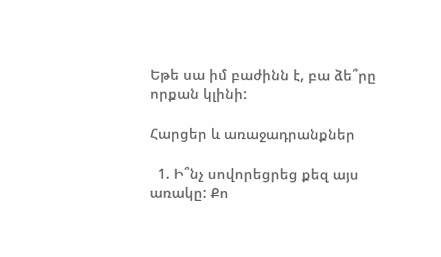Եթե սա իմ բաժինն է, բա ձե՞րը որքան կլինի:

Հարցեր և առաջադրանքներ

  1. Ի՞նչ սովորեցրեց քեզ այս առակը: Քո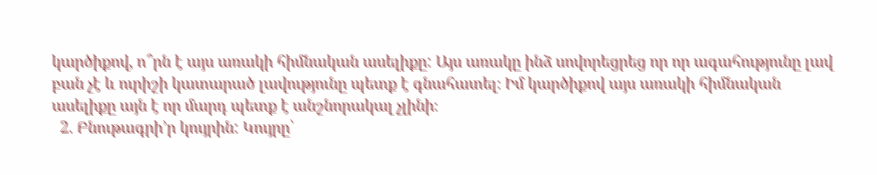կարծիքով, ո՞րն է այս առակի հիմնական ասելիքը: Այս առակը ինձ սովորեցրեց որ որ ագահությունը լավ բան չէ և ուրիշի կատարած լավությունը պետք է գնահատել։ Իմ կարծիքով այս առակի հիմնական ասելիքը այն է որ մարդ պետք է անշնորակալ չլինի։
  2. Բնութագրի՚ր կույրին: Կույրը՝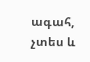ագահ, չտես և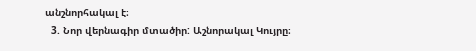անշնորհակալ է։
  3. Նոր վերնագիր մտածիր: Աշնորակալ Կույրը։